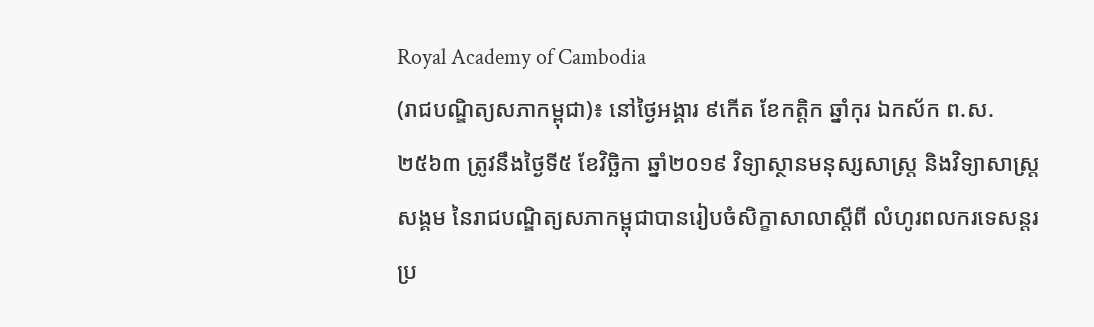Royal Academy of Cambodia
(រាជបណ្ឌិត្យសភាកម្ពុជា)៖ នៅថ្ងៃអង្គារ ៩កើត ខែកត្តិក ឆ្នាំកុរ ឯកស័ក ព.ស. ២៥៦៣ ត្រូវនឹងថ្ងៃទី៥ ខែវិច្ឆិកា ឆ្នាំ២០១៩ វិទ្យាស្ថានមនុស្សសាស្រ្ត និងវិទ្យាសាស្រ្តសង្គម នៃរាជបណ្ឌិត្យសភាកម្ពុជាបានរៀបចំសិក្ខាសាលាស្តីពី លំហូរពលករទេសន្តរប្រ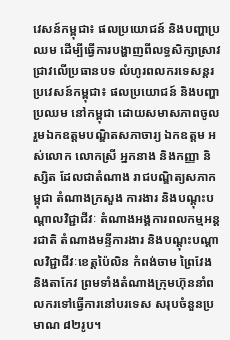វេសន៍កម្ពុជា៖ ផលប្រយោជន៍ និងបញ្ហាប្រឈម ដើម្បីធ្វើការបង្ហាញពីលទ្ធសិក្សាស្រាវជ្រាវលើប្រធានបទ លំហូរពលករទេសន្តរប្រវេសន៍កម្ពុជា៖ ផលប្រយោជន៍ និងបញ្ហាប្រឈម នៅកម្ពុជា ដោយសមាសភាពចូលរួមឯកឧត្តមបណ្ឌិតសភាចារ្យ ឯកឧត្តម អស់លោក លោកស្រី អ្នកនាង និងកញ្ញា និស្សិត ដែលជាតំណាង រាជបណ្ឌិត្យសភាកម្ពុជា តំណាងក្រសួង ការងារ និងបណ្តុះបណ្តាលវិជ្ជាជីវៈ តំណាងអង្គការពលកម្មអន្តរជាតិ តំណាងមន្ទីការងារ និងបណ្តុះបណ្តាលវិជ្ជាជីវៈខេត្តប៉ៃលិន កំពង់ចាម ព្រៃវែង និងតាកែវ ព្រមទាំងតំណាងក្រុមហ៊ុននាំពលករទៅធ្វើការនៅបរទេស សរុបចំនួនប្រមាណ ៨២រូប។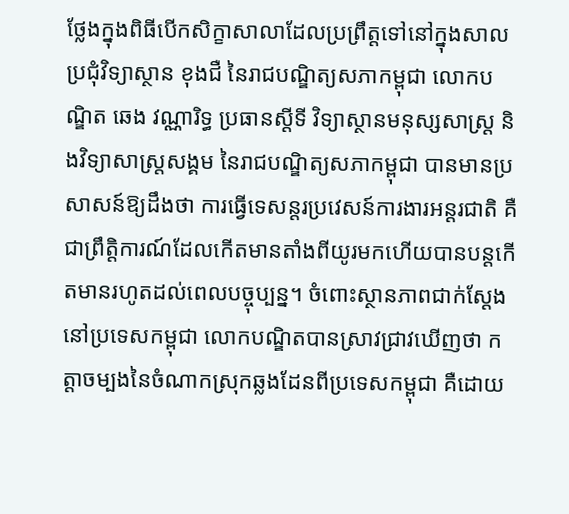ថ្លែងក្នុងពិធីបើកសិក្ខាសាលាដែលប្រព្រឹត្តទៅនៅក្នុងសាលប្រជុំវិទ្យាស្ថាន ខុងជឺ នៃរាជបណ្ឌិត្យសភាកម្ពុជា លោកបណ្ឌិត ឆេង វណ្ណារិទ្ធ ប្រធានស្តីទី វិទ្យាស្ថានមនុស្សសាស្រ្ត និងវិទ្យាសាស្រ្តសង្គម នៃរាជបណ្ឌិត្យសភាកម្ពុជា បានមានប្រសាសន៍ឱ្យដឹងថា ការធ្វើទេសន្តរប្រវេសន៍ការងារអន្តរជាតិ គឺជាព្រឹត្តិការណ៍ដែលកើតមានតាំងពីយូរមកហើយបានបន្តកើតមានរហូតដល់ពេលបច្ចុប្បន្ន។ ចំពោះស្ថានភាពជាក់ស្តែងនៅប្រទេសកម្ពុជា លោកបណ្ឌិតបានស្រាវជ្រាវឃើញថា កត្តាចម្បងនៃចំណាកស្រុកឆ្លងដែនពីប្រទេសកម្ពុជា គឺដោយ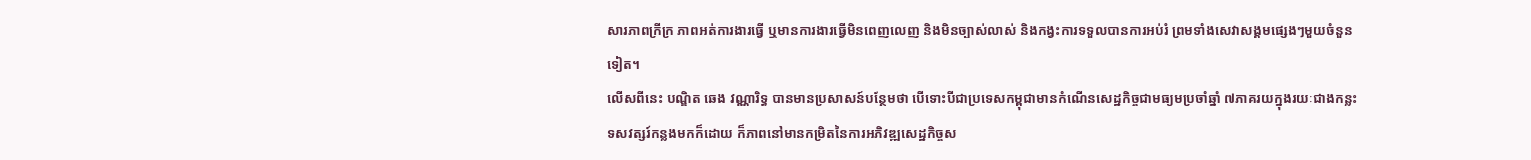សារភាពក្រីក្រ ភាពអត់ការងារធ្វើ ឬមានការងារធ្វើមិនពេញលេញ និងមិនច្បាស់លាស់ និងកង្វះការទទួលបានការអប់រំ ព្រមទាំងសេវាសង្គមផ្សេងៗមួយចំនួនទៀត។
លើសពីនេះ បណ្ឌិត ឆេង វណ្ណារិទ្ធ បានមានប្រសាសន៍បន្ថែមថា បើទោះបីជាប្រទេសកម្ពុជាមានកំណើនសេដ្ឋកិច្ចជាមធ្យមប្រចាំឆ្នាំ ៧ភាគរយក្នុងរយៈជាងកន្លះទសវត្សរ៍កន្លងមកក៏ដោយ ក៏ភាពនៅមានកម្រិតនៃការអភិវឌ្ឍសេដ្ឋកិច្ចស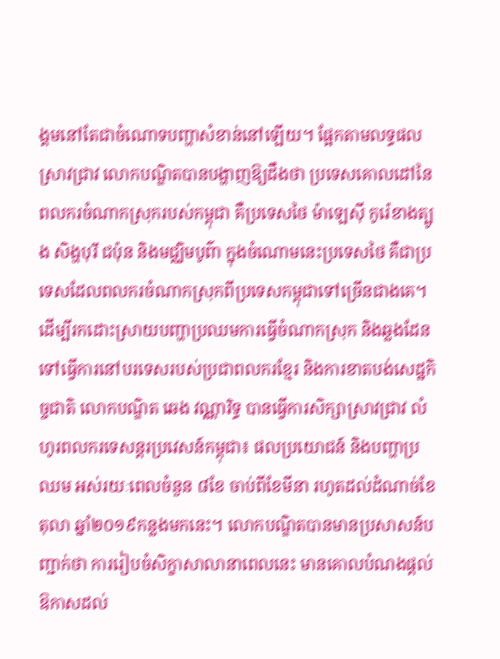ង្គមនៅតែជាចំណោទបញ្ហាសំខាន់នៅឡើយ។ ផ្អែកតាមលទ្ធផលស្រាវជ្រាវ លោកបណ្ឌិតបានបង្ហាញឱ្យដឹងថា ប្រទេសគោលដៅនៃពលករចំណាកស្រុករបស់កម្ពុជា គឺប្រទេសថៃ ម៉ាឡេស៊ី កូរ៉េខាងត្បូង សិង្ហបុរី ជប៉ុន និងមជ្ឈិមបូព៌ា ក្នុងចំណោមនេះប្រទេសថៃ គឺជាប្រទេសដែលពលករចំណាកស្រុកពីប្រទេសកម្ពុជាទៅច្រើនជាងគេ។
ដើម្បីរកដោះស្រាយបញ្ហាប្រឈមការធ្វើចំណាកស្រុក និងឆ្លងដែនទៅធ្វើការនៅបរទេសរបស់ប្រជាពលករខែ្មរ និងការខាតបង់សេដ្ឋកិច្ចជាតិ លោកបណ្ឌិត ឆេង វណ្ណារិទ្ធ បានធ្វើការសិក្សាស្រាវជ្រាវ លំហូរពលករទេសន្តរប្រវេសន៍កម្ពុជា៖ ផលប្រយោជន៍ និងបញ្ហាប្រឈម អស់រយៈពេលចំនួន ៨ខែ ចាប់ពីខែមីនា រហូតដល់ដំណាច់ខែតុលា ឆ្នាំ២០១៩កន្លងមកនេះ។ លោកបណ្ឌិតបានមានប្រសាសន៍បញ្ជាក់ថា ការរៀបចំសិក្ខាសាលានាពេលនេះ មានគោលបំណងផ្តល់ឱកាសដល់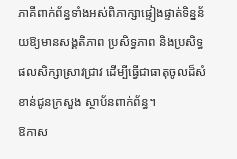ភាគីពាក់ព័ន្ធទាំងអស់ពិភាក្សាផ្ទៀងផ្ទាត់ទិន្នន័យឱ្យមានសង្គតិភាព ប្រសិទ្ធភាព និងប្រសិទ្ធផលសិក្សាស្រាវជ្រាវ ដើម្បីធ្វើជាធាតុចូលដ៏សំខាន់ជូនក្រសួង ស្ថាប័នពាក់ព័ន្ធ។
ឱកាស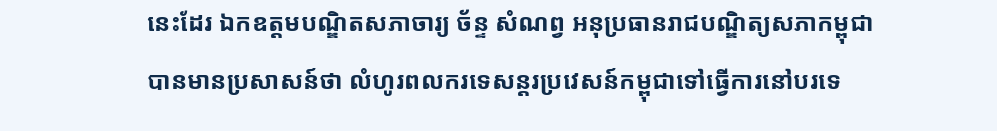នេះដែរ ឯកឧត្តមបណ្ឌិតសភាចារ្យ ច័ន្ទ សំណព្វ អនុប្រធានរាជបណ្ឌិត្យសភាកម្ពុជា បានមានប្រសាសន៍ថា លំហូរពលករទេសន្តរប្រវេសន៍កម្ពុជាទៅធ្វើការនៅបរទេ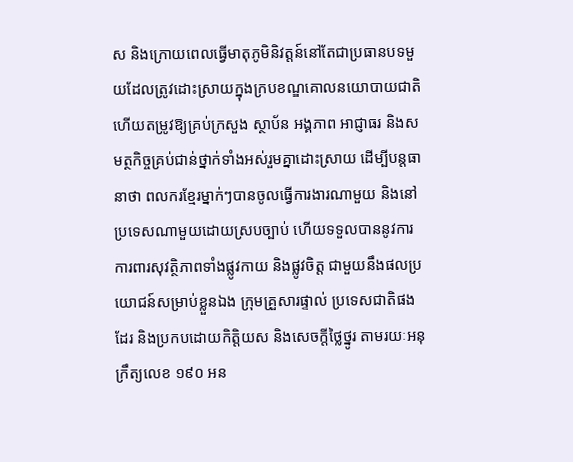ស និងក្រោយពេលធ្វើមាតុភូមិនិវត្តន៍នៅតែជាប្រធានបទមួយដែលត្រូវដោះស្រាយក្នុងក្របខណ្ឌគោលនយោបាយជាតិ ហើយតម្រូវឱ្យគ្រប់ក្រសួង ស្ថាប័ន អង្គភាព អាជ្ញាធរ និងសមត្ថកិច្ចគ្រប់ជាន់ថ្នាក់ទាំងអស់រួមគ្នាដោះស្រាយ ដើម្បីបន្តធានាថា ពលករខ្មែរម្នាក់ៗបានចូលធ្វើការងារណាមួយ និងនៅប្រទេសណាមួយដោយស្របច្បាប់ ហើយទទួលបាននូវការការពារសុវត្ថិភាពទាំងផ្លូវកាយ និងផ្លូវចិត្ត ជាមួយនឹងផលប្រយោជន៍សម្រាប់ខ្លួនឯង ក្រុមគ្រួសារផ្ទាល់ ប្រទេសជាតិផងដែរ និងប្រកបដោយកិត្តិយស និងសេចក្តីថ្លៃថ្នូរ តាមរយៈអនុក្រឹត្យលេខ ១៩០ អន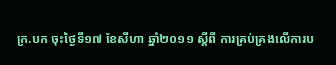ក្រ.បក ចុះថ្ងៃទី១៧ ខែសីហា ឆ្នាំ២០១១ ស្តីពី ការគ្រប់គ្រងលើការប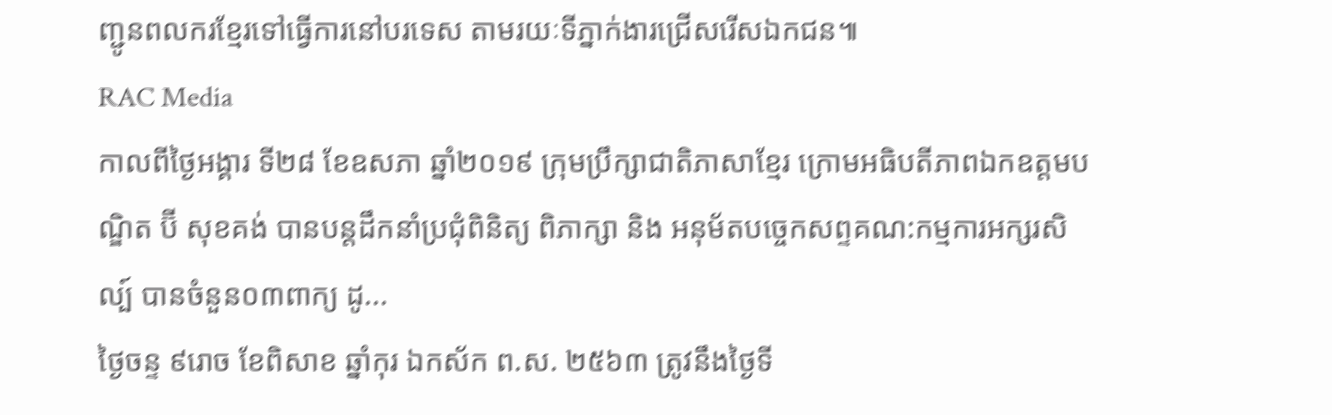ញ្ជូនពលករខ្មែរទៅធ្វើការនៅបរទេស តាមរយៈទីភ្នាក់ងារជ្រើសរើសឯកជន៕
RAC Media
កាលពីថ្ងៃអង្គារ ទី២៨ ខែឧសភា ឆ្នាំ២០១៩ ក្រុមប្រឹក្សាជាតិភាសាខ្មែរ ក្រោមអធិបតីភាពឯកឧត្តមបណ្ឌិត ប៊ី សុខគង់ បានបន្តដឹកនាំប្រជុំពិនិត្យ ពិភាក្សា និង អនុម័តបច្ចេកសព្ទគណ:កម្មការអក្សរសិល្ប៍ បានចំនួន០៣ពាក្យ ដូ...
ថ្ងៃចន្ទ ៩រោច ខែពិសាខ ឆ្នាំកុរ ឯកស័ក ព.ស. ២៥៦៣ ត្រូវនឹងថ្ងៃទី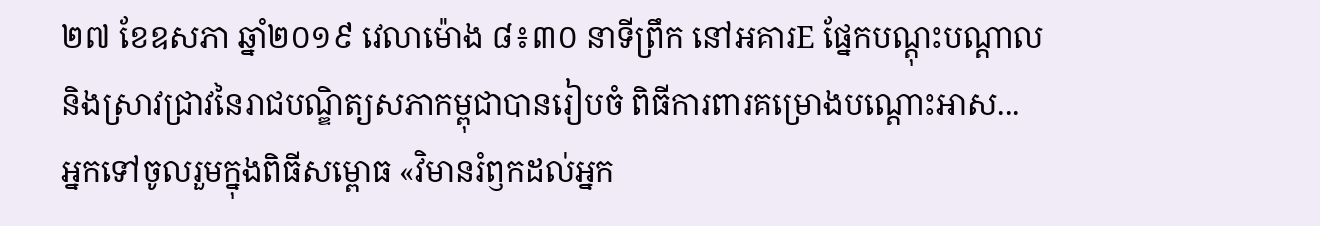២៧ ខែឧសភា ឆ្នាំ២០១៩ វេលាម៉ោង ៨៖៣០ នាទីព្រឹក នៅអគារE ផ្នែកបណ្តុះបណ្តាលនិងស្រាវជ្រាវនៃរាជបណ្ឌិត្យសភាកម្ពុជាបានរៀបចំ ពិធីការពារគម្រោងបណ្តោះអាស...
អ្នកទៅចូលរួមក្នុងពិធីសម្ពោធ «វិមានរំឭកដល់អ្នក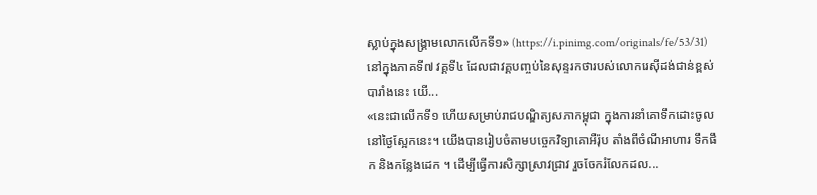ស្លាប់ក្នុងសង្គ្រាមលោកលើកទី១» (https://i.pinimg.com/originals/fe/53/31)នៅក្នុងភាគទី៧ វគ្គទី៤ ដែលជាវគ្គបញ្ចប់នៃសុន្ទរកថារបស់លោករេស៊ីដង់ជាន់ខ្ពស់បារាំងនេះ យើ...
«នេះជាលើកទី១ ហើយសម្រាប់រាជបណ្ឌិត្យសភាកម្ពុជា ក្នុងការនាំគោទឹកដោះចូលនៅថ្ងៃស្អែកនេះ។ យើងបានរៀបចំតាមបច្ចេកវិទ្យាគោអឺរ៉ុប តាំងពីចំណីអាហារ ទឹកផឹក និងកន្លែងដេក ។ ដើម្បីធ្វើការសិក្សាស្រាវជ្រាវ រួចចែករំលែកដល...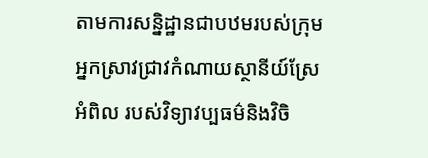តាមការសន្និដ្ឋានជាបឋមរបស់ក្រុមអ្នកស្រាវជ្រាវកំណាយស្ថានីយ៍ស្រែអំពិល របស់វិទ្យាវប្បធម៌និងវិចិ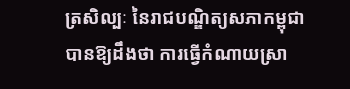ត្រសិល្បៈ នៃរាជបណ្ឌិត្យសភាកម្ពុជា បានឱ្យដឹងថា ការធ្វើកំណាយស្រា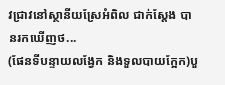វជ្រាវនៅស្ថានីយស្រែអំពិល ជាក់ស្តែង បានរកឃើញថ...
(ផែនទីបន្ទាយលង្វែក និងទួលបាយក្អែក)បួ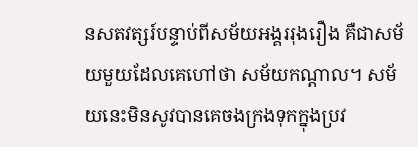នសតវត្សរ៍បន្ទាប់ពីសម័យអង្គររុងរឿង គឺជាសម័យមួយដែលគេហៅថា សម័យកណ្តាល។ សម័យនេះមិនសូវបានគេចងក្រងទុកក្នុងប្រវ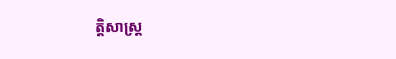ត្តិសាស្រ្ត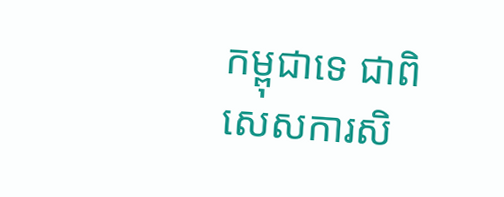កម្ពុជាទេ ជាពិសេសការសិ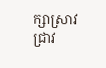ក្សាស្រាវជ្រាវ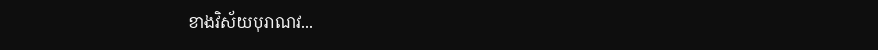ខាងវិស័យបុរាណវ...